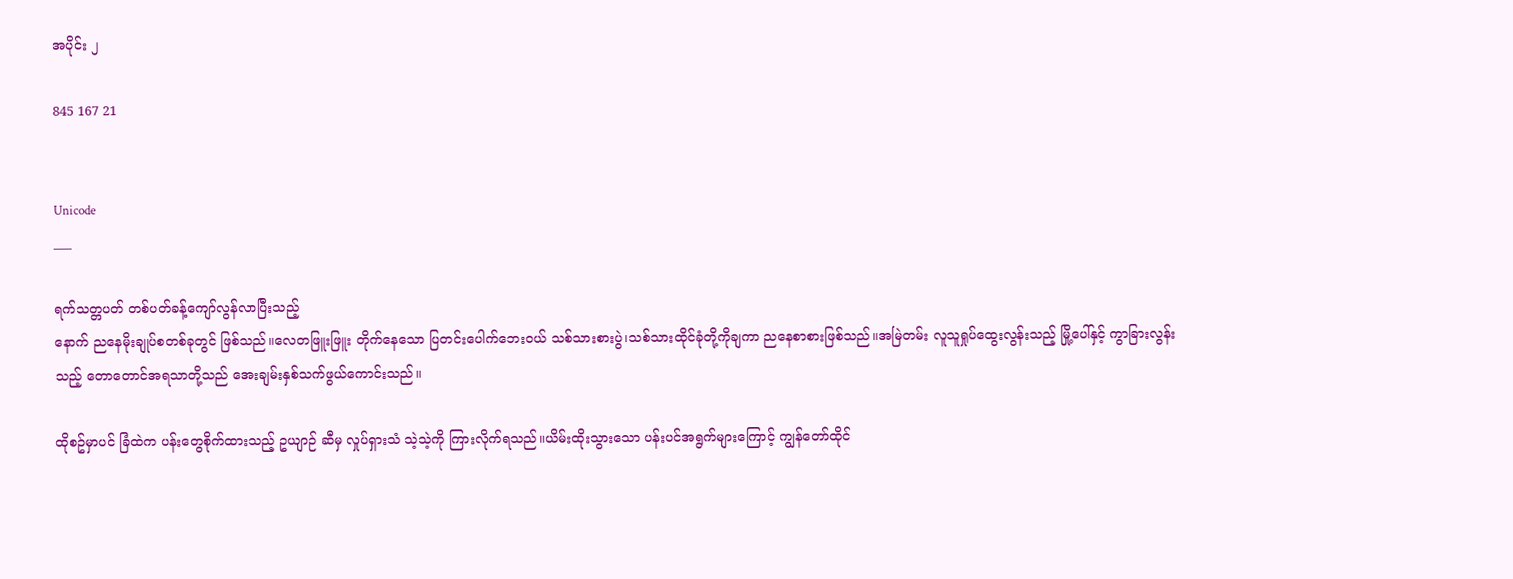အပိုင်း ၂

845 167 21


Unicode
___

ရက်သတ္တပတ် တစ်ပတ်ခန့်ကျော်လွန်လာပြီးသည့်
နောက် ညနေမိုးချုပ်စတစ်ခုတွင် ဖြစ်သည်။လေတဖြူးဖြူး တိုက်နေသော ပြတင်းပေါက်ဘေးဝယ် သစ်သားစားပွဲ၊သစ်သားထိုင်ခုံတို့ကိုချကာ ညနေစာစားဖြစ်သည်။အမြဲတမ်း လူသူရှုပ်ထွေးလွန်းသည့် မြို့ပေါ်နှင့် ကွာခြားလွန်းသည့် တောတောင်အရသာတို့သည် အေးချမ်းနှစ်သက်ဖွယ်ကောင်းသည်။

ထိုစဥ်မှာပင် ခြံထဲက ပန်းတွေစိုက်ထားသည့် ဥယျာဉ် ဆီမှ လှုပ်ရှားသံ သဲ့သဲ့ကို ကြားလိုက်ရသည်။ယိမ်းထိုးသွားသော ပန်းပင်အရွက်များကြောင့် ကျွန်တော်ထိုင်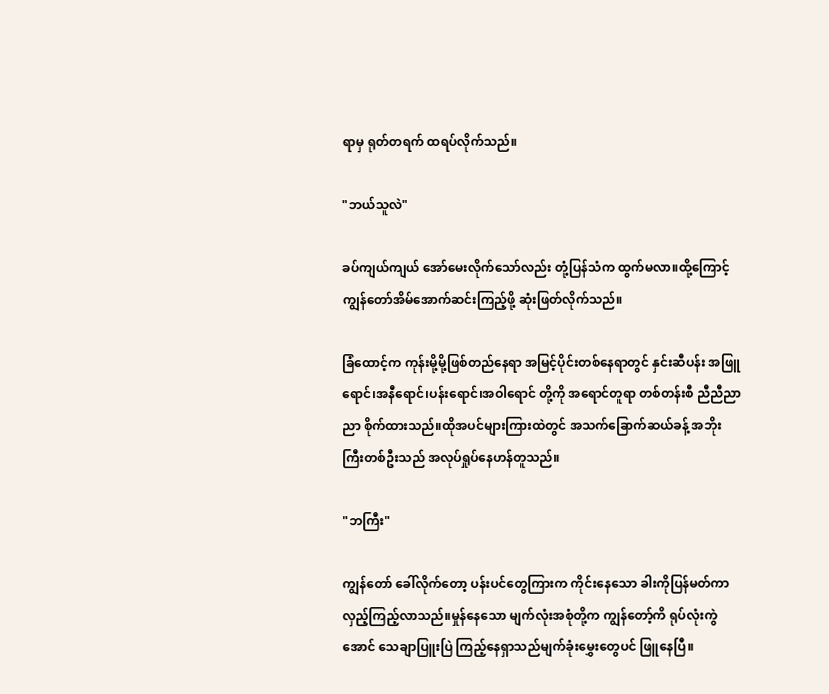ရာမှ ရုတ်တရက် ထရပ်လိုက်သည်။

"ဘယ်သူလဲ"

ခပ်ကျယ်ကျယ် အော်မေးလိုက်သော်လည်း တုံ့ပြန်သံက ထွက်မလာ။ထို့ကြောင့် ကျွန်တော်အိမ်အောက်ဆင်းကြည့်ဖို့ ဆုံးဖြတ်လိုက်သည်။

ခြံထောင့်က ကုန်းမို့မို့ဖြစ်တည်နေရာ အမြင့်ပိုင်းတစ်နေရာတွင် နှင်းဆီပန်း အဖြူရောင်၊အနီရောင်၊ပန်းရောင်၊အဝါရောင် တို့ကို အရောင်တူရာ တစ်တန်းစီ ညီညီညာညာ စိုက်ထားသည်။ထိုအပင်များကြားထဲတွင် အသက်ခြောက်ဆယ်ခန့် အဘိုးကြီးတစ်ဦးသည် အလုပ်ရှုပ်နေဟန်တူသည်။

"ဘကြီး"

ကျွန်တော် ခေါ်လိုက်တော့ ပန်းပင်တွေကြားက ကိုင်းနေသော ခါးကိုပြန်မတ်ကာ လှည့်ကြည့်လာသည်။မှုန်နေသော မျက်လုံးအစုံတို့က ကျွန်တော့်ကိ ရုပ်လုံးကွဲအောင် သေချာပြူးပြဲ ကြည့်နေရှာသည်မျက်ခုံးမွှေးတွေပင် ဖြူနေပြီ။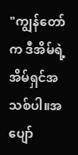"ကျွန်တော်က ဒီအိမ်ရဲ့ အိမ်ရှင်အသစ်ပါ။အပျော်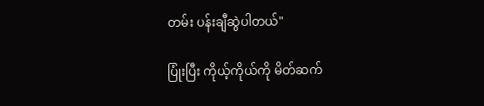တမ်း ပန်းချီဆွဲပါတယ်"

ပြုံးပြီး ကိုယ့်ကိုယ်ကို မိတ်ဆက်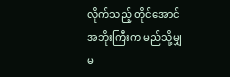လိုက်သည့် တိုင်အောင် အဘိုးကြီးက မည်သို့မျှ မ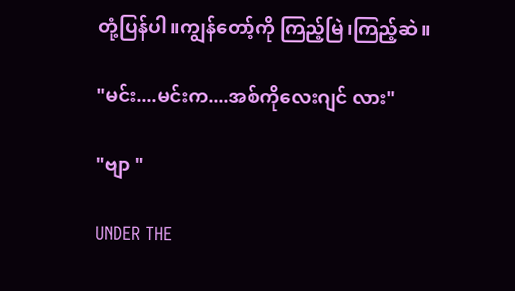တုံ့ပြန်ပါ။ကျွန်တော့်ကို ကြည့်မြဲ၊ကြည့်ဆဲ။

"မင်း....မင်းက....အစ်ကိုလေးဂျင် လား"

"ဗျာ "

UNDER THE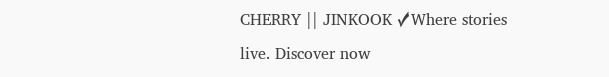CHERRY || JINKOOK ✓Where stories live. Discover now